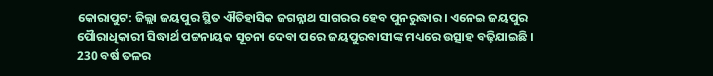କୋରାପୁଟ: ଜିଲ୍ଲା ଜୟପୁର ସ୍ଥିତ ଐତିହାସିକ ଜଗନ୍ନାଥ ସାଗରର ହେବ ପୁନରୁଦ୍ଧାର । ଏନେଇ ଜୟପୁର ପୋୖରାଧିକାରୀ ସିଦ୍ଧାର୍ଥ ପଟ୍ଟନାୟକ ସୂଚନା ଦେବା ପରେ ଜୟପୁରବାସୀଙ୍କ ମଧ୍ୟରେ ଉତ୍ସାହ ବଢ଼ିଯାଇଛି । 230 ବର୍ଷ ତଳର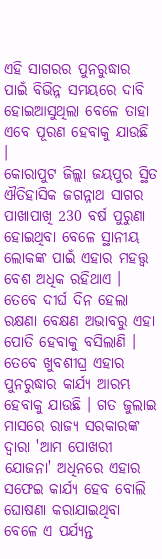ଏହି ସାଗରର ପୁନରୁଦ୍ଧାର ପାଇଁ ବିଭିନ୍ନ ସମୟରେ ଦାବି ହୋଇଆସୁଥିଲା ବେଳେ ତାହା ଏବେ ପୂରଣ ହେବାକୁ ଯାଉଛି ।
କୋରାପୁଟ ଜିଲ୍ଲା ଜୟପୁର ସ୍ଥିତ ଐତିହାସିକ ଜଗନ୍ନାଥ ସାଗର ପାଖାପାଖି 230 ବର୍ଷ ପୁରୁଣା ହୋଇଥିବା ବେଳେ ସ୍ଥାନୀୟ ଲୋକଙ୍କ ପାଇଁ ଏହାର ମହତ୍ତ୍ୱ ବେଶ ଅଧିକ ରହିଥାଏ । ତେବେ ଦୀର୍ଘ ଦିନ ହେଲା ରକ୍ଷଣା ବେକ୍ଷଣ ଅଭାବରୁ ଏହା ପୋତି ହେବାକୁ ବସିଲାଣି । ତେବେ ଖୁବଶୀଘ୍ର ଏହାର ପୁନରୁଦ୍ଧାର କାର୍ଯ୍ୟ ଆରମ୍ଭ ହେବାକୁ ଯାଉଛି । ଗତ ଜୁଲାଇ ମାସରେ ରାଜ୍ୟ ସରକାରଙ୍କ ଦ୍ବାରା 'ଆମ ପୋଖରୀ ଯୋଜନା' ଅଧିନରେ ଏହାର ସଫେଇ କାର୍ଯ୍ୟ ହେବ ବୋଲି ଘୋଷଣା କରାଯାଇଥିବା ବେଳେ ଏ ପର୍ଯ୍ୟନ୍ତ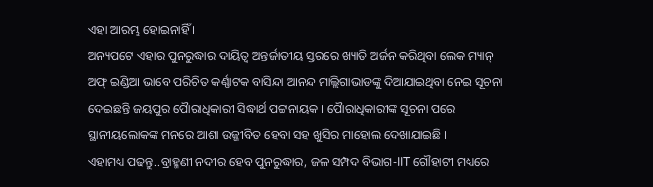ଏହା ଆରମ୍ଭ ହୋଇନାହିଁ ।
ଅନ୍ୟପଟେ ଏହାର ପୁନରୁଦ୍ଧାର ଦାୟିତ୍ୱ ଅନ୍ତର୍ଜାତୀୟ ସ୍ତରରେ ଖ୍ୟାତି ଅର୍ଜନ କରିଥିବା ଲେକ ମ୍ୟାନ୍ ଅଫ୍ ଇଣ୍ଡିଆ ଭାବେ ପରିଚିତ କର୍ଣ୍ଣାଟକ ବାସିନ୍ଦା ଆନନ୍ଦ ମାଲ୍ଲିଗାଭାଡଙ୍କୁ ଦିଆଯାଇଥିବା ନେଇ ସୂଚନା ଦେଇଛନ୍ତି ଜୟପୁର ପୋୖରାଧିକାରୀ ସିଦ୍ଧାର୍ଥ ପଟ୍ଟନାୟକ । ପୋୖରାଧିକାରୀଙ୍କ ସୂଚନା ପରେ ସ୍ଥାନୀୟଲୋକଙ୍କ ମନରେ ଆଶା ଉଜ୍ଜୀବିତ ହେବା ସହ ଖୁସିର ମାହୋଲ ଦେଖାଯାଇଛି ।
ଏହାମଧ୍ୟ ପଢନ୍ତୁ..ବ୍ରାହ୍ମଣୀ ନଦୀର ହେବ ପୁନରୁଦ୍ଧାର, ଜଳ ସମ୍ପଦ ବିଭାଗ-IIT ଗୌହାଟୀ ମଧ୍ୟରେ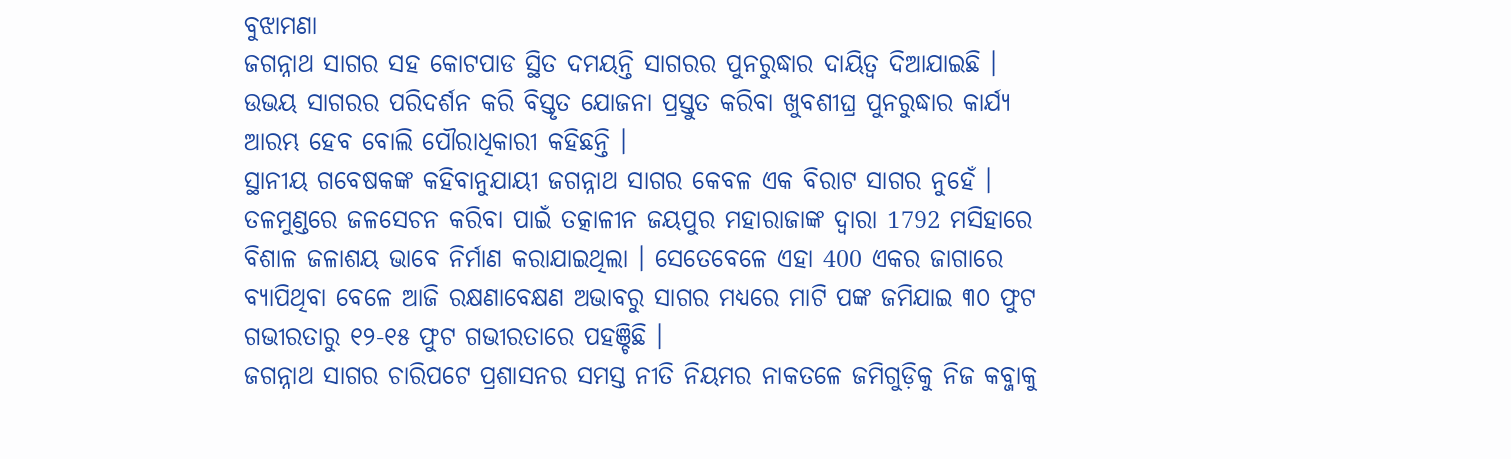ବୁଝାମଣା
ଜଗନ୍ନାଥ ସାଗର ସହ କୋଟପାଡ ସ୍ଥିତ ଦମୟନ୍ତି ସାଗରର ପୁନରୁଦ୍ଧାର ଦାୟିତ୍ୱ ଦିଆଯାଇଛି । ଉଭୟ ସାଗରର ପରିଦର୍ଶନ କରି ବିସ୍ତୃତ ଯୋଜନା ପ୍ରସ୍ତୁତ କରିବା ଖୁବଶୀଘ୍ର ପୁନରୁଦ୍ଧାର କାର୍ଯ୍ୟ ଆରମ୍ଭ ହେବ ବୋଲି ପୌରାଧିକାରୀ କହିଛନ୍ତି ।
ସ୍ଥାନୀୟ ଗବେଷକଙ୍କ କହିବାନୁଯାୟୀ ଜଗନ୍ନାଥ ସାଗର କେବଳ ଏକ ବିରାଟ ସାଗର ନୁହେଁ । ତଳମୁଣ୍ଡରେ ଜଳସେଚନ କରିବା ପାଇଁ ତତ୍କାଳୀନ ଜୟପୁର ମହାରାଜାଙ୍କ ଦ୍ୱାରା 1792 ମସିହାରେ ବିଶାଳ ଜଳାଶୟ ଭାବେ ନିର୍ମାଣ କରାଯାଇଥିଲା । ସେତେବେଳେ ଏହା 400 ଏକର ଜାଗାରେ ବ୍ୟାପିଥିବା ବେଳେ ଆଜି ରକ୍ଷଣାବେକ୍ଷଣ ଅଭାବରୁ ସାଗର ମଧ୍ୟରେ ମାଟି ପଙ୍କ ଜମିଯାଇ ୩୦ ଫୁଟ ଗଭୀରତାରୁ ୧୨-୧୫ ଫୁଟ ଗଭୀରତାରେ ପହଞ୍ଚିଛି ।
ଜଗନ୍ନାଥ ସାଗର ଚାରିପଟେ ପ୍ରଶାସନର ସମସ୍ତ ନୀତି ନିୟମର ନାକତଳେ ଜମିଗୁଡ଼ିକୁ ନିଜ କବ୍ଜାକୁ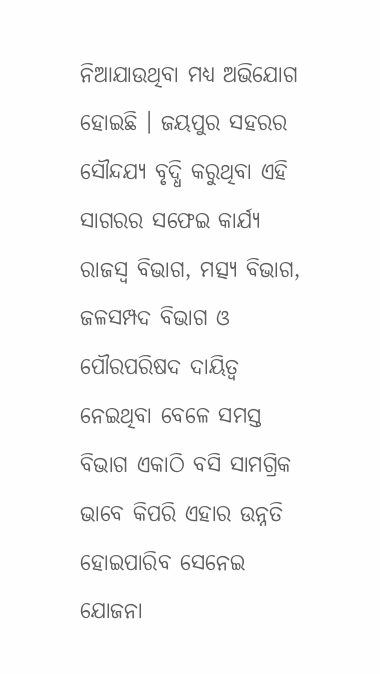ନିଆଯାଉଥିବା ମଧ୍ୟ ଅଭିଯୋଗ ହୋଇଛି । ଜୟପୁର ସହରର ସୌନ୍ଦଯ୍ୟ ବୃଦ୍ଧି କରୁଥିବା ଏହି ସାଗରର ସଫେଇ କାର୍ଯ୍ୟ ରାଜସ୍ୱ ବିଭାଗ, ମତ୍ସ୍ୟ ବିଭାଗ, ଜଳସମ୍ପଦ ବିଭାଗ ଓ ପୌରପରିଷଦ ଦାୟିତ୍ୱ ନେଇଥିବା ବେଳେ ସମସ୍ତ ବିଭାଗ ଏକାଠି ବସି ସାମଗ୍ରିକ ଭାବେ କିପରି ଏହାର ଉନ୍ନତି ହୋଇପାରିବ ସେନେଇ ଯୋଜନା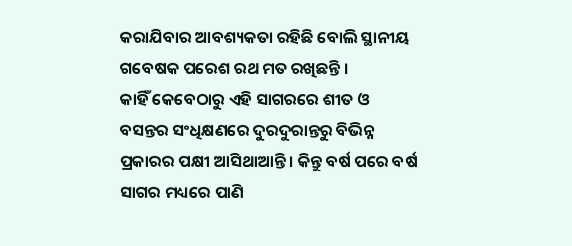କରାଯିବାର ଆବଶ୍ୟକତା ରହିଛି ବୋଲି ସ୍ଥାନୀୟ ଗବେଷକ ପରେଶ ରଥ ମତ ରଖିଛନ୍ତି ।
କାହିଁ କେବେଠାରୁ ଏହି ସାଗରରେ ଶୀତ ଓ ବସନ୍ତର ସଂଧିକ୍ଷଣରେ ଦୁରଦୁରାନ୍ତରୁ ବିଭିନ୍ନ ପ୍ରକାରର ପକ୍ଷୀ ଆସିଥାଆନ୍ତି । କିନ୍ତୁ ବର୍ଷ ପରେ ବର୍ଷ ସାଗର ମଧ୍ୟରେ ପାଣି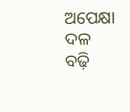ଅପେକ୍ଷା ଦଳ ବଢ଼ି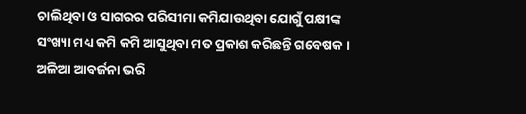ଚାଲିଥିବା ଓ ସାଗରର ପରିସୀମା କମିଯାଉଥିବା ଯୋଗୁଁ ପକ୍ଷୀଙ୍କ ସଂଖ୍ୟା ମଧ୍ୟ କମି କମି ଆସୁଥିବା ମତ ପ୍ରକାଶ କରିଛନ୍ତି ଗବେଷକ । ଅଳିଆ ଆବର୍ଜନା ଭରି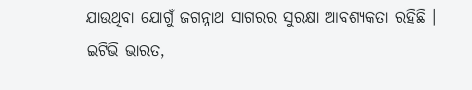ଯାଉଥିବା ଯୋଗୁଁ ଜଗନ୍ନାଥ ସାଗରର ସୁରକ୍ଷା ଆବଶ୍ୟକତା ରହିଛି ।
ଇଟିଭି ଭାରତ,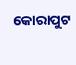କୋରାପୁଟ